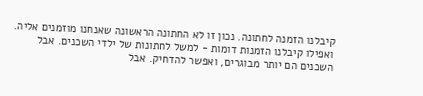קיבלנו הזמנה לחתונה. נכון זו לא החתונה הראשונה שאנחנו מוזמנים אליה. ואפילו קיבלנו הזמנות דומות - למשל לחתונות של ילדי השכנים. אבל השכנים הם יותר מבוגרים, ואפשר להדחיק. אבל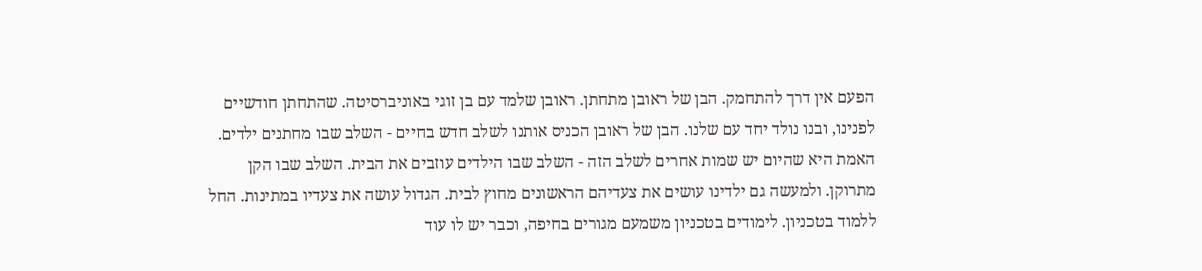הפעם אין דרך להתחמק. הבן של ראובן מתחתן. ראובן שלמד עם בן זוגי באוניברסיטה. שהתחתן חודשיים לפנינו, ובנו נולד יחד עם שלנו. הבן של ראובן הכניס אותנו לשלב חדש בחיים - השלב שבו מחתנים ילדים. האמת היא שהיום יש שמות אחרים לשלב הזה - השלב שבו הילדים עוזבים את הבית. השלב שבו הקן מתרוקן. ולמעשה גם ילדינו עושים את צעדיהם הראשונים מחוץ לבית. הגדול עושה את צעדיו במתינות. החל ללמוד בטכניון. לימודים בטכניון משמעם מגורים בחיפה, וכבר יש לו עוד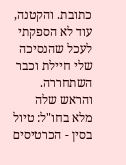כתובת. והקטנה, עוד לא הספקתי לעכל שהנסיכה שלי חיילת וכבר השתחררה. והראש שלה מלא בחו"ל: טיול בסין - הכרטיסים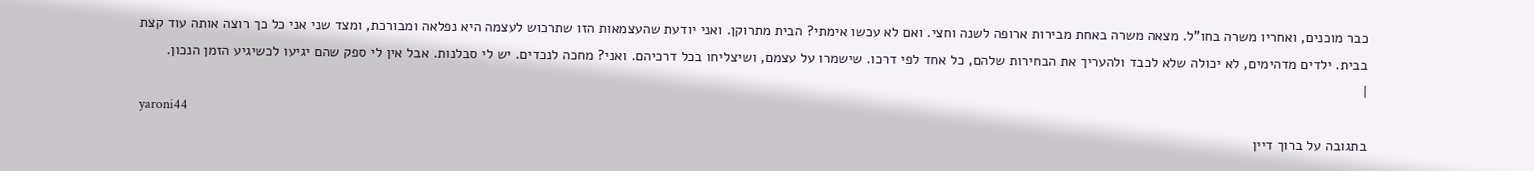כבר מוכנים, ואחריו משרה בחו"ל. מצאה משרה באחת מבירות ארופה לשנה וחצי. ואם לא עכשו אימתי? הבית מתרוקן. ואני יודעת שהעצמאות הזו שתרכוש לעצמה היא נפלאה ומבורכת, ומצד שני אני כל כך רוצה אותה עוד קצת בבית. ילדים מדהימים, לא יכולה שלא לכבד ולהעריך את הבחירות שלהם, כל אחד לפי דרכו. שישמרו על עצמם, ושיצליחו בכל דרכיהם. ואני? מחכה לנכדים. יש לי סבלנות. אבל אין לי ספק שהם יגיעו לכשיגיע הזמן הנכון.
|
yaroni44
בתגובה על ברוך דיין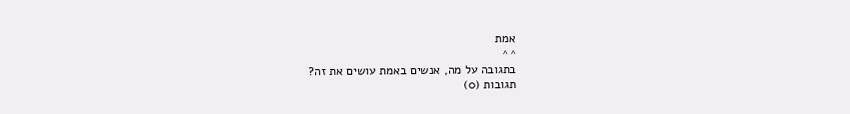אמת
^ ^
בתגובה על מה, אנשים באמת עושים את זה?
תגובות (0)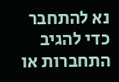נא להתחבר כדי להגיב
התחברות או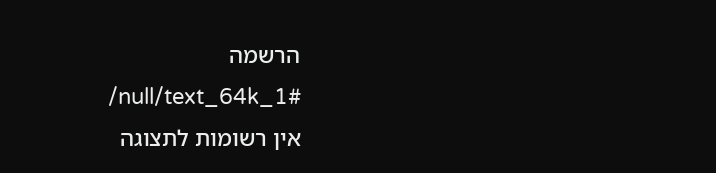הרשמה
/null/text_64k_1#
אין רשומות לתצוגה